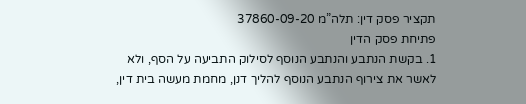תקציר פסק דין: תלה”מ 37860-09-20
פתיחת פסק הדין
1. בקשת הנתבע והנתבע הנוסף לסילוק התביעה על הסף, ולא לאשר את צירוף הנתבע הנוסף להליך דנן, מחמת מעשה בית דין,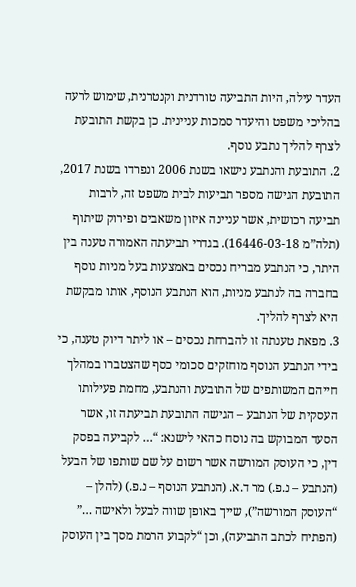העדר עילה, היות התביעה טורדנית וקנטרנית, שימוש לרעה בהליכי משפט והיעדר סמכות עניינית. כן בקשת התובעת לצרף להליך נתבע נוסף.
2. התובעת והנתבע נישאו בשנת 2006 ונפרדו בשנת 2017, התובעת הגישה מספר תביעות לבית משפט זה, לרבות תביעה רכושית, אשר עניינה איזון משאבים ופירוק שיתוף (תלה”מ 16446-03-18). בגדרי תביעתה האמורה טענה בין היתר, כי הנתבע מבריח נכסים באמצעות בעל מניות נוסף בחברה בה לנתבע מניות, הוא הנתבע הנוסף, אותו מבקשת היא לצרף להליך.
3. מפאת טענתה זו להברחת נכסים – או ליתר דיוק טענה, כי בידי הנתבע הנוסף מוחזקים סכומי כסף שהצטברו במהלך חייהם המשותפים של התובעת והנתבע, מחמת פעילותו העסקית של הנתבע – הגישה התובעת תביעתה זו, אשר הסעד המבוקש בה נוסח כהאי לישנא: “… לקביעה בפסק דין, כי העוסק המורשה אשר רשום על שם שותפו של הבעל (הנתבע – נ.פ.) מר ד.א. (הנתבע הנוסף – נ.פ.) (להלן – “העוסק המורשה”), שייך באופן שווה לבעל ולאישה …” (הפתיח לכתב התביעה), וכן “לקבוע הרמת מסך בין העוסק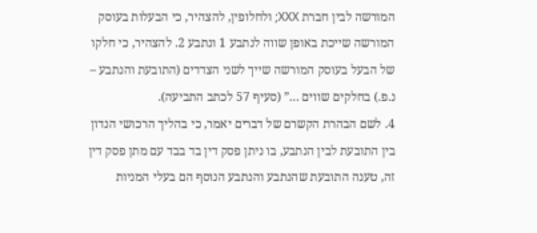המורשה לבין חברת XXX; ולחלופין, להצהיר, כי הבעלות בעוסק המורשה שייכת באופן שווה לנתבע 1 ונתבע 2. להצהיר, כי חלקו של הבעל בעוסק המורשה שייך לשני הצדדים (התובעת והנתבע – נ.פ.) בחלקים שווים …” (סעיף 57 לכתב התביעה).
4. לשם הבהרת הקשרם של דברים יאמר, כי בהליך הרכושי הנדון בין התובעת לבין הנתבע, בו ניתן פסק דין בד בבד עם מתן פסק דין זה, טענה התובעת שהנתבע והנתבע הנוסף הם בעלי המניות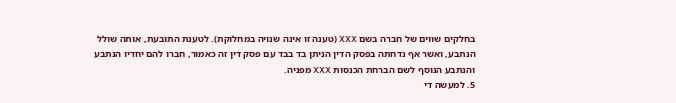בחלקים שווים של חברה בשם XXX (טענה זו אינה שנויה במחלוקת). לטענת התובעת, אותה שולל הנתבע, ואשר אף נדחתה בפסק הדין הניתן בד בבד עם פסק דין זה כאמור, חברו להם יחדיו הנתבע והנתבע הנוסף לשם הברחת הכנסות XXX מפניה.
5. למעשה די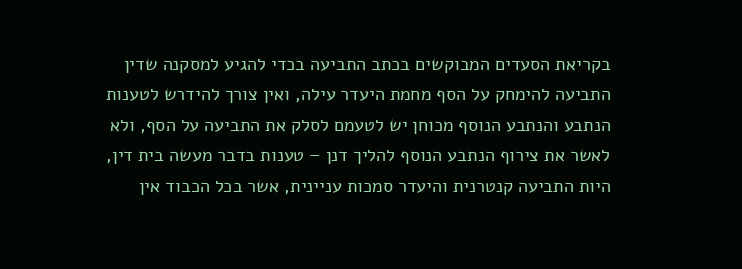בקריאת הסעדים המבוקשים בכתב התביעה בכדי להגיע למסקנה שדין התביעה להימחק על הסף מחמת היעדר עילה, ואין צורך להידרש לטענות הנתבע והנתבע הנוסף מכוחן יש לטעמם לסלק את התביעה על הסף, ולא לאשר את צירוף הנתבע הנוסף להליך דנן – טענות בדבר מעשה בית דין, היות התביעה קנטרנית והיעדר סמכות עניינית, אשר בכל הכבוד אין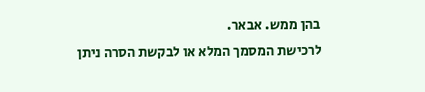בהן ממש. אבאר.
לרכישת המסמך המלא או לבקשת הסרה ניתן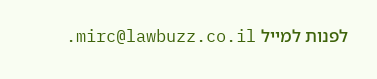לפנות למייל mirc@lawbuzz.co.il.